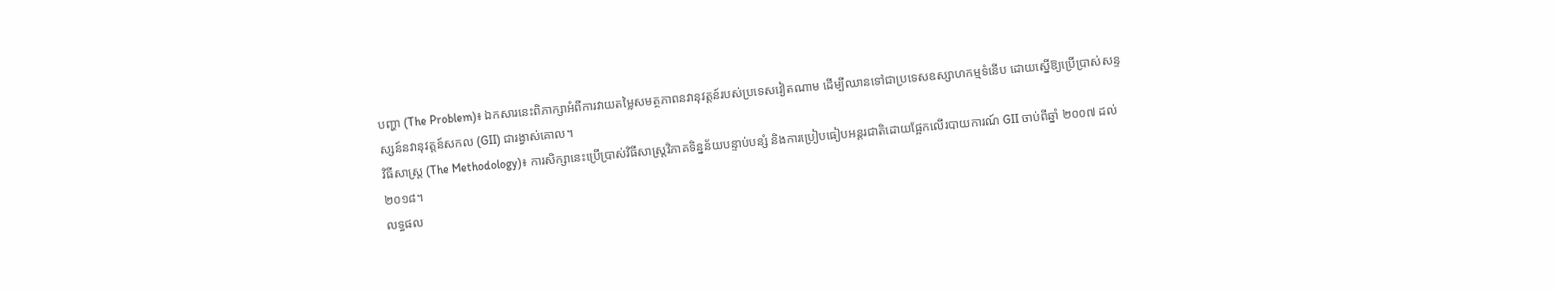បញ្ហា (The Problem)៖ ឯកសារនេះពិភាក្សាអំពីការវាយតម្លៃសមត្ថភាពនវានុវត្តន៍របស់ប្រទេសវៀតណាម ដើម្បីឈានទៅជាប្រទេសឧស្សាហកម្មទំនើប ដោយស្នើឱ្យប្រើប្រាស់សន្ទស្សន៍នវានុវត្តន៍សកល (GII) ជារង្វាស់គោល។
វិធីសាស្ត្រ (The Methodology)៖ ការសិក្សានេះប្រើប្រាស់វិធីសាស្ត្រវិភាគទិន្នន័យបន្ទាប់បន្សំ និងការប្រៀបធៀបអន្តរជាតិដោយផ្អែកលើរបាយការណ៍ GII ចាប់ពីឆ្នាំ ២០០៧ ដល់ ២០១៨។
លទ្ធផល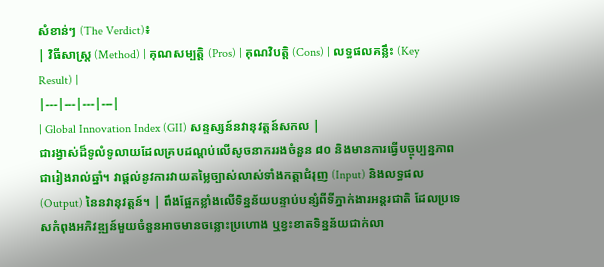សំខាន់ៗ (The Verdict)៖
| វិធីសាស្ត្រ (Method) | គុណសម្បត្តិ (Pros) | គុណវិបត្តិ (Cons) | លទ្ធផលគន្លឹះ (Key Result) |
|---|---|---|---|
| Global Innovation Index (GII) សន្ទស្សន៍នវានុវត្តន៍សកល |
ជារង្វាស់ដ៏ទូលំទូលាយដែលគ្របដណ្តប់លើសូចនាកររងចំនួន ៨០ និងមានការធ្វើបច្ចុប្បន្នភាពជារៀងរាល់ឆ្នាំ។ វាផ្តល់នូវការវាយតម្លៃច្បាស់លាស់ទាំងកត្តាជំរុញ (Input) និងលទ្ធផល (Output) នៃនវានុវត្តន៍។ | ពឹងផ្អែកខ្លាំងលើទិន្នន័យបន្ទាប់បន្សំពីទីភ្នាក់ងារអន្តរជាតិ ដែលប្រទេសកំពុងអភិវឌ្ឍន៍មួយចំនួនអាចមានចន្លោះប្រហោង ឬខ្វះខាតទិន្នន័យជាក់លា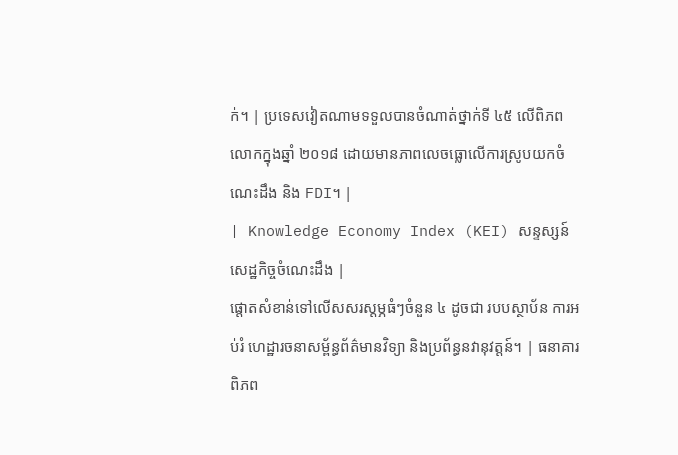ក់។ | ប្រទេសវៀតណាមទទួលបានចំណាត់ថ្នាក់ទី ៤៥ លើពិភពលោកក្នុងឆ្នាំ ២០១៨ ដោយមានភាពលេចធ្លោលើការស្រូបយកចំណេះដឹង និង FDI។ |
| Knowledge Economy Index (KEI) សន្ទស្សន៍សេដ្ឋកិច្ចចំណេះដឹង |
ផ្តោតសំខាន់ទៅលើសសរស្តម្ភធំៗចំនួន ៤ ដូចជា របបស្ថាប័ន ការអប់រំ ហេដ្ឋារចនាសម្ព័ន្ធព័ត៌មានវិទ្យា និងប្រព័ន្ធនវានុវត្តន៍។ | ធនាគារពិភព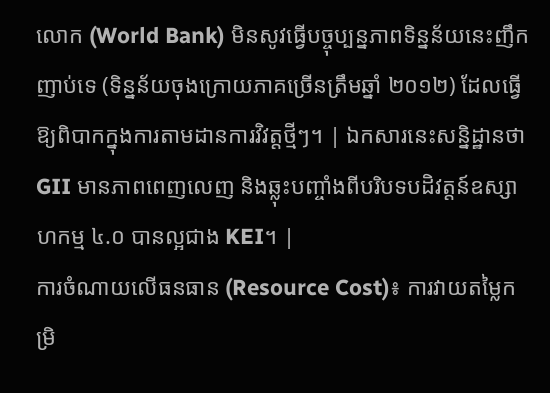លោក (World Bank) មិនសូវធ្វើបច្ចុប្បន្នភាពទិន្នន័យនេះញឹកញាប់ទេ (ទិន្នន័យចុងក្រោយភាគច្រើនត្រឹមឆ្នាំ ២០១២) ដែលធ្វើឱ្យពិបាកក្នុងការតាមដានការវិវត្តថ្មីៗ។ | ឯកសារនេះសន្និដ្ឋានថា GII មានភាពពេញលេញ និងឆ្លុះបញ្ចាំងពីបរិបទបដិវត្តន៍ឧស្សាហកម្ម ៤.០ បានល្អជាង KEI។ |
ការចំណាយលើធនធាន (Resource Cost)៖ ការវាយតម្លៃកម្រិ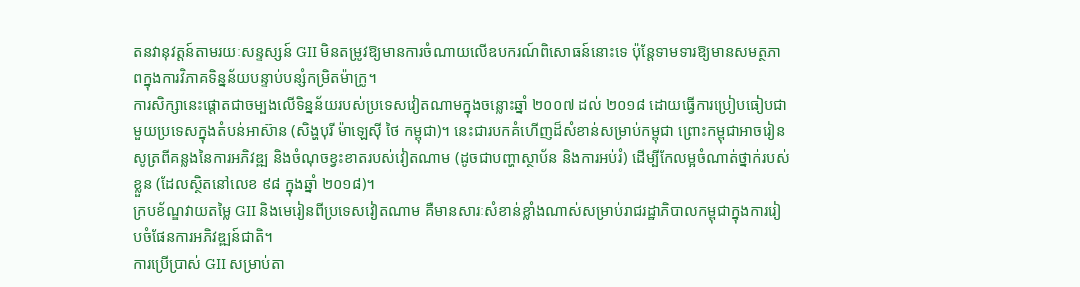តនវានុវត្តន៍តាមរយៈសន្ទស្សន៍ GII មិនតម្រូវឱ្យមានការចំណាយលើឧបករណ៍ពិសោធន៍នោះទេ ប៉ុន្តែទាមទារឱ្យមានសមត្ថភាពក្នុងការវិភាគទិន្នន័យបន្ទាប់បន្សំកម្រិតម៉ាក្រូ។
ការសិក្សានេះផ្តោតជាចម្បងលើទិន្នន័យរបស់ប្រទេសវៀតណាមក្នុងចន្លោះឆ្នាំ ២០០៧ ដល់ ២០១៨ ដោយធ្វើការប្រៀបធៀបជាមួយប្រទេសក្នុងតំបន់អាស៊ាន (សិង្ហបុរី ម៉ាឡេស៊ី ថៃ កម្ពុជា)។ នេះជារបកគំហើញដ៏សំខាន់សម្រាប់កម្ពុជា ព្រោះកម្ពុជាអាចរៀនសូត្រពីគន្លងនៃការអភិវឌ្ឍ និងចំណុចខ្វះខាតរបស់វៀតណាម (ដូចជាបញ្ហាស្ថាប័ន និងការអប់រំ) ដើម្បីកែលម្អចំណាត់ថ្នាក់របស់ខ្លួន (ដែលស្ថិតនៅលេខ ៩៨ ក្នុងឆ្នាំ ២០១៨)។
ក្របខ័ណ្ឌវាយតម្លៃ GII និងមេរៀនពីប្រទេសវៀតណាម គឺមានសារៈសំខាន់ខ្លាំងណាស់សម្រាប់រាជរដ្ឋាភិបាលកម្ពុជាក្នុងការរៀបចំផែនការអភិវឌ្ឍន៍ជាតិ។
ការប្រើប្រាស់ GII សម្រាប់តា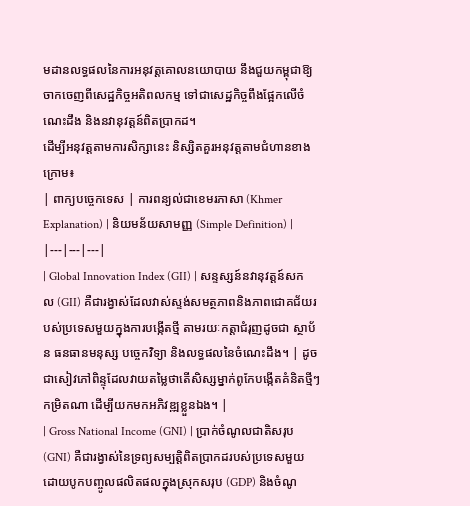មដានលទ្ធផលនៃការអនុវត្តគោលនយោបាយ នឹងជួយកម្ពុជាឱ្យចាកចេញពីសេដ្ឋកិច្ចអតិពលកម្ម ទៅជាសេដ្ឋកិច្ចពឹងផ្អែកលើចំណេះដឹង និងនវានុវត្តន៍ពិតប្រាកដ។
ដើម្បីអនុវត្តតាមការសិក្សានេះ និស្សិតគួរអនុវត្តតាមជំហានខាងក្រោម៖
| ពាក្យបច្ចេកទេស | ការពន្យល់ជាខេមរភាសា (Khmer Explanation) | និយមន័យសាមញ្ញ (Simple Definition) |
|---|---|---|
| Global Innovation Index (GII) | សន្ទស្សន៍នវានុវត្តន៍សកល (GII) គឺជារង្វាស់ដែលវាស់ស្ទង់សមត្ថភាពនិងភាពជោគជ័យរបស់ប្រទេសមួយក្នុងការបង្កើតថ្មី តាមរយៈកត្តាជំរុញដូចជា ស្ថាប័ន ធនធានមនុស្ស បច្ចេកវិទ្យា និងលទ្ធផលនៃចំណេះដឹង។ | ដូចជាសៀវភៅពិន្ទុដែលវាយតម្លៃថាតើសិស្សម្នាក់ពូកែបង្កើតគំនិតថ្មីៗកម្រិតណា ដើម្បីយកមកអភិវឌ្ឍខ្លួនឯង។ |
| Gross National Income (GNI) | ប្រាក់ចំណូលជាតិសរុប (GNI) គឺជារង្វាស់នៃទ្រព្យសម្បត្តិពិតប្រាកដរបស់ប្រទេសមួយ ដោយបូកបញ្ចូលផលិតផលក្នុងស្រុកសរុប (GDP) និងចំណូ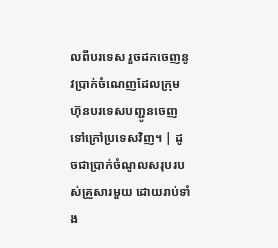លពីបរទេស រួចដកចេញនូវប្រាក់ចំណេញដែលក្រុមហ៊ុនបរទេសបញ្ជូនចេញទៅក្រៅប្រទេសវិញ។ | ដូចជាប្រាក់ចំណូលសរុបរបស់គ្រួសារមួយ ដោយរាប់ទាំង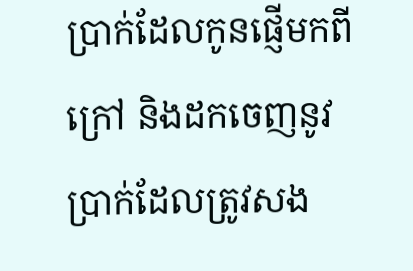ប្រាក់ដែលកូនផ្ញើមកពីក្រៅ និងដកចេញនូវប្រាក់ដែលត្រូវសង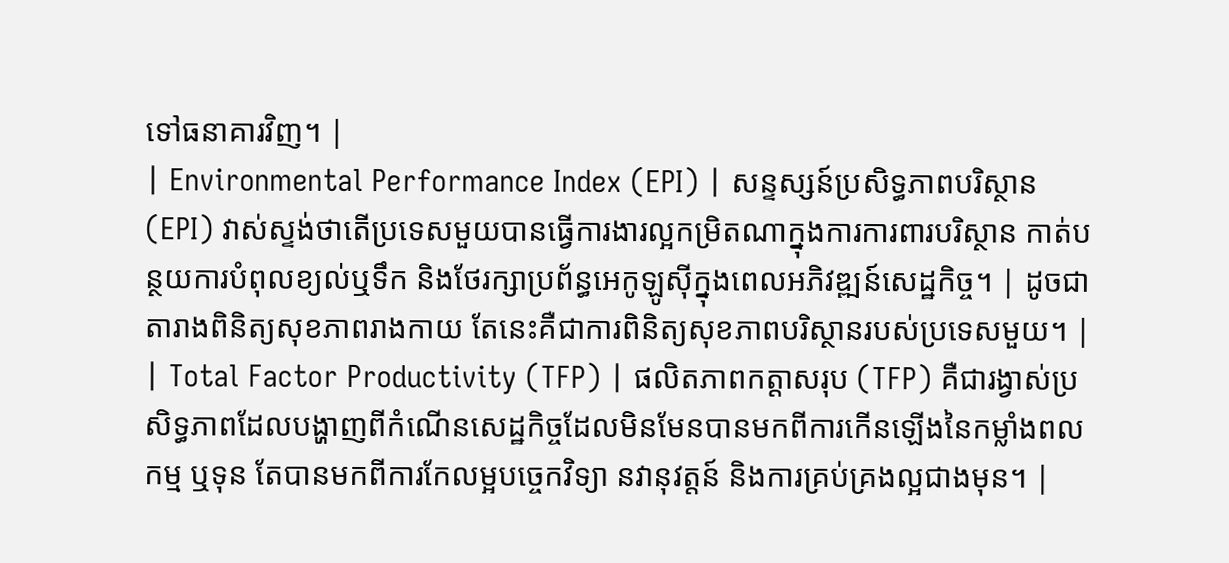ទៅធនាគារវិញ។ |
| Environmental Performance Index (EPI) | សន្ទស្សន៍ប្រសិទ្ធភាពបរិស្ថាន (EPI) វាស់ស្ទង់ថាតើប្រទេសមួយបានធ្វើការងារល្អកម្រិតណាក្នុងការការពារបរិស្ថាន កាត់បន្ថយការបំពុលខ្យល់ឬទឹក និងថែរក្សាប្រព័ន្ធអេកូឡូស៊ីក្នុងពេលអភិវឌ្ឍន៍សេដ្ឋកិច្ច។ | ដូចជាតារាងពិនិត្យសុខភាពរាងកាយ តែនេះគឺជាការពិនិត្យសុខភាពបរិស្ថានរបស់ប្រទេសមួយ។ |
| Total Factor Productivity (TFP) | ផលិតភាពកត្តាសរុប (TFP) គឺជារង្វាស់ប្រសិទ្ធភាពដែលបង្ហាញពីកំណើនសេដ្ឋកិច្ចដែលមិនមែនបានមកពីការកើនឡើងនៃកម្លាំងពលកម្ម ឬទុន តែបានមកពីការកែលម្អបច្ចេកវិទ្យា នវានុវត្តន៍ និងការគ្រប់គ្រងល្អជាងមុន។ |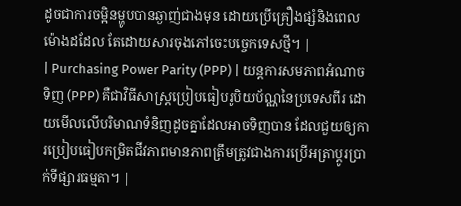ដូចជាការចម្អិនម្ហូបបានឆ្ងាញ់ជាងមុន ដោយប្រើគ្រឿងផ្សំនិងពេលម៉ោងដដែល តែដោយសារចុងភៅចេះបច្ចេកទេសថ្មី។ |
| Purchasing Power Parity (PPP) | យន្តការសមភាពអំណាចទិញ (PPP) គឺជាវិធីសាស្ត្រប្រៀបធៀបរូបិយប័ណ្ណនៃប្រទេសពីរ ដោយមើលលើបរិមាណទំនិញដូចគ្នាដែលអាចទិញបាន ដែលជួយឲ្យការប្រៀបធៀបកម្រិតជីវភាពមានភាពត្រឹមត្រូវជាងការប្រើអត្រាប្តូរប្រាក់ទីផ្សារធម្មតា។ |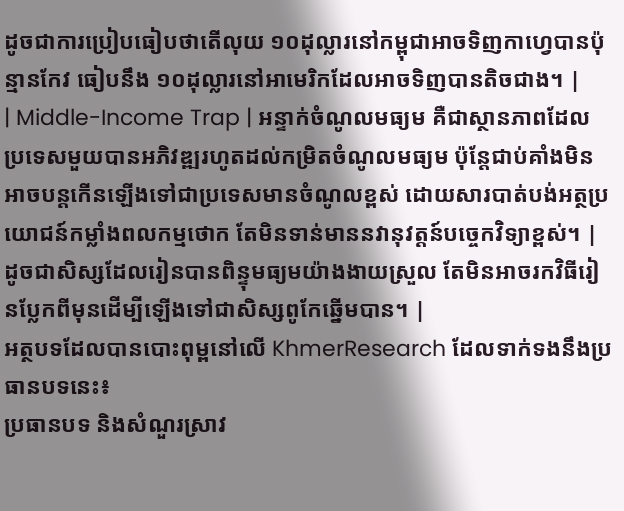ដូចជាការប្រៀបធៀបថាតើលុយ ១០ដុល្លារនៅកម្ពុជាអាចទិញកាហ្វេបានប៉ុន្មានកែវ ធៀបនឹង ១០ដុល្លារនៅអាមេរិកដែលអាចទិញបានតិចជាង។ |
| Middle-Income Trap | អន្ទាក់ចំណូលមធ្យម គឺជាស្ថានភាពដែលប្រទេសមួយបានអភិវឌ្ឍរហូតដល់កម្រិតចំណូលមធ្យម ប៉ុន្តែជាប់គាំងមិនអាចបន្តកើនឡើងទៅជាប្រទេសមានចំណូលខ្ពស់ ដោយសារបាត់បង់អត្ថប្រយោជន៍កម្លាំងពលកម្មថោក តែមិនទាន់មាននវានុវត្តន៍បច្ចេកវិទ្យាខ្ពស់។ | ដូចជាសិស្សដែលរៀនបានពិន្ទុមធ្យមយ៉ាងងាយស្រួល តែមិនអាចរកវិធីរៀនប្លែកពីមុនដើម្បីឡើងទៅជាសិស្សពូកែឆ្នើមបាន។ |
អត្ថបទដែលបានបោះពុម្ពនៅលើ KhmerResearch ដែលទាក់ទងនឹងប្រធានបទនេះ៖
ប្រធានបទ និងសំណួរស្រាវ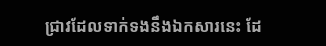ជ្រាវដែលទាក់ទងនឹងឯកសារនេះ ដែ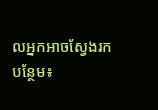លអ្នកអាចស្វែងរកបន្ថែម៖